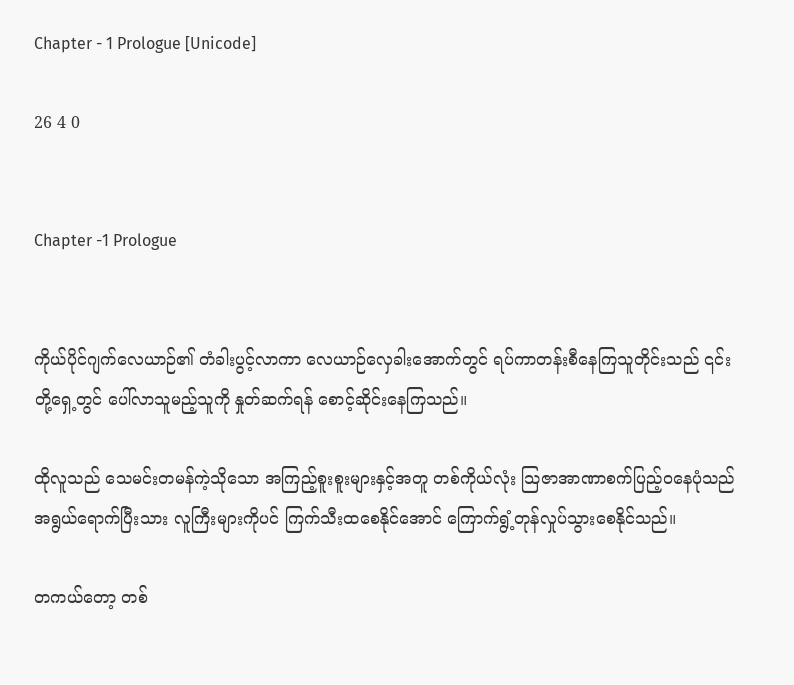Chapter - 1 Prologue [Unicode]

26 4 0


Chapter -1 Prologue


ကိုယ်ပိုင်ဂျက်လေယာဉ်၏ တံခါးပွင့်လာကာ လေယာဉ်လှေခါးအောက်တွင် ရပ်ကာတန်းစီနေကြသူတိုင်းသည် ၎င်းတို့ရှေ့တွင် ပေါ်လာသူမည့်သူကို နှုတ်ဆက်ရန် စောင့်ဆိုင်းနေကြသည်။

ထိုလူသည် သေမင်းတမန်ကဲ့သိုသော အကြည့်စူးစူးများနှင့်အတူ တစ်ကိုယ်လုံး သြဇာအာဏာစက်ပြည့်ဝနေပုံသည် အရွယ်ရောက်ပြီးသား လူကြီးများကိုပင် ကြက်သီးထစေနိုင်အောင် ကြောက်ရွံ့တုန်လှုပ်သွားစေနိုင်သည်။

တကယ်တော့ တစ်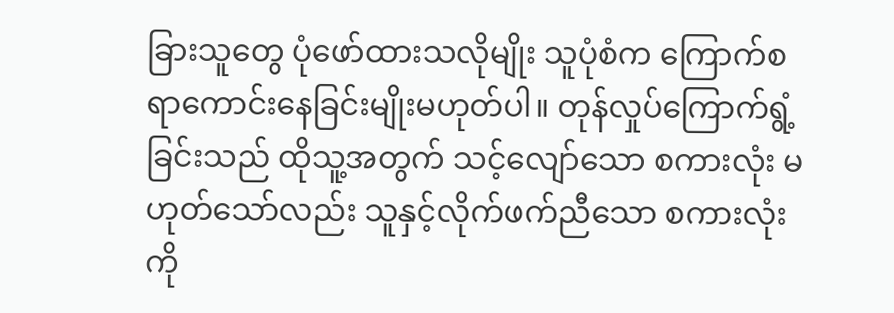ခြားသူတွေ ပုံဖော်ထားသလိုမျိုး သူပုံစံက ကြောက်စရာကောင်းနေခြင်းမျိုးမဟုတ်ပါ။ တုန်လှုပ်ကြောက်ရွံ့ခြင်းသည် ထိုသူ့အတွက် သင့်လျော်သော စကားလုံး မဟုတ်သော်လည်း သူနှင့်လိုက်ဖက်ညီသော စကားလုံးကို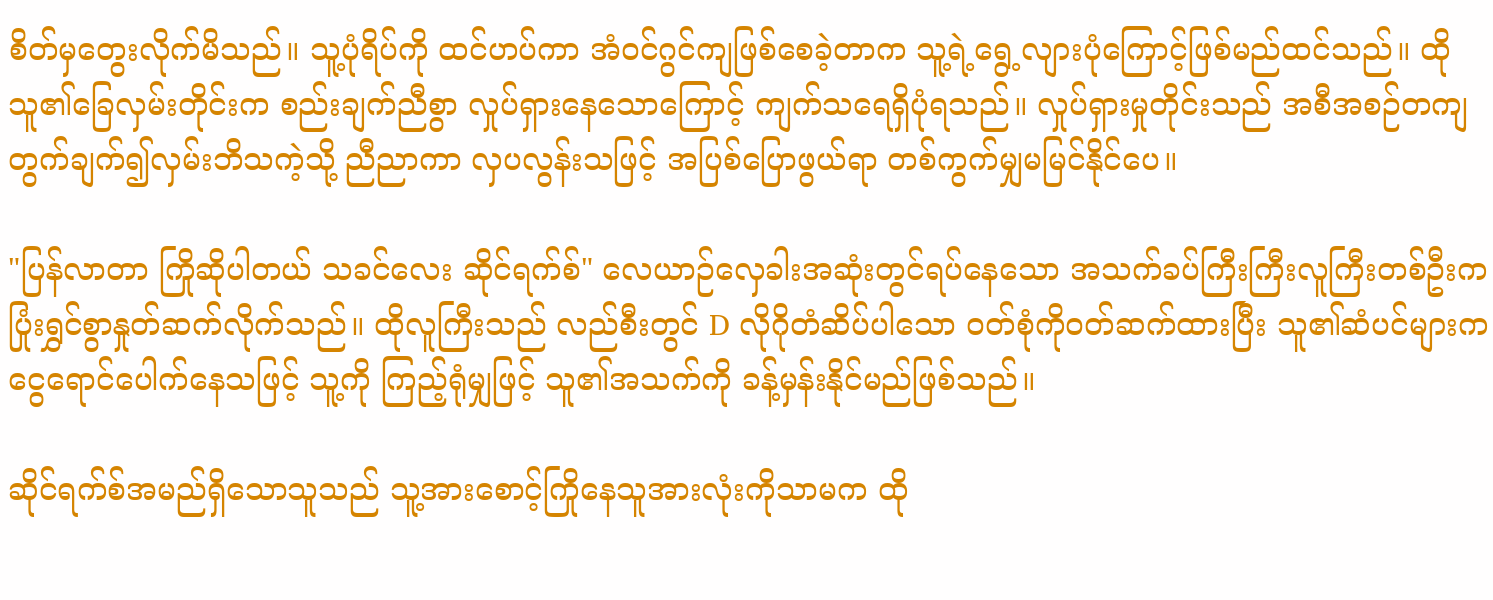စိတ်မှတွေးလိုက်မိသည်။ သူ့ပုံရိပ်ကို ထင်ဟပ်ကာ အံဝင်ဂွင်ကျဖြစ်စေခဲ့တာက သူ့ရဲ့ရွေ့လျားပုံကြောင့်ဖြစ်မည်ထင်သည်။ ထိုသူ၏ခြေလှမ်းတိုင်းက စည်းချက်ညီစွာ လှုပ်ရှားနေသောကြောင့် ကျက်သရေရှိပုံရသည်။ လှုပ်ရှားမှုတိုင်းသည် အစီအစဉ်တကျ တွက်ချက်၍လှမ်းဘိသကဲ့သို့ ညီညာကာ လှပလွန်းသဖြင့် အပြစ်ပြောဖွယ်ရာ တစ်ကွက်မျှမမြင်နိုင်ပေ။

"ပြန်လာတာ ကြိုဆိုပါတယ် သခင်လေး ဆိုင်ရက်စ်" လေယာဉ်လှေခါးအဆုံးတွင်ရပ်နေသော အသက်ခပ်ကြီးကြီးလူကြီးတစ်ဦးက ပြုံးရွှင်စွာနှုတ်ဆက်လိုက်သည်။ ထိုလူကြီးသည် လည်စီးတွင် D လိုဂိုတံဆိပ်ပါသော ဝတ်စုံကိုဝတ်ဆက်ထားပြီး သူ၏ဆံပင်များက ငွေရောင်ပေါက်နေသဖြင့် သူ့ကို ကြည့်ရုံမျှဖြင့် သူ၏အသက်ကို ခန့်မှန်းနိုင်မည်ဖြစ်သည်။

ဆိုင်ရက်စ်အမည်ရှိသောသူသည် သူ့အားစောင့်ကြိုနေသူအားလုံးကိုသာမက ထို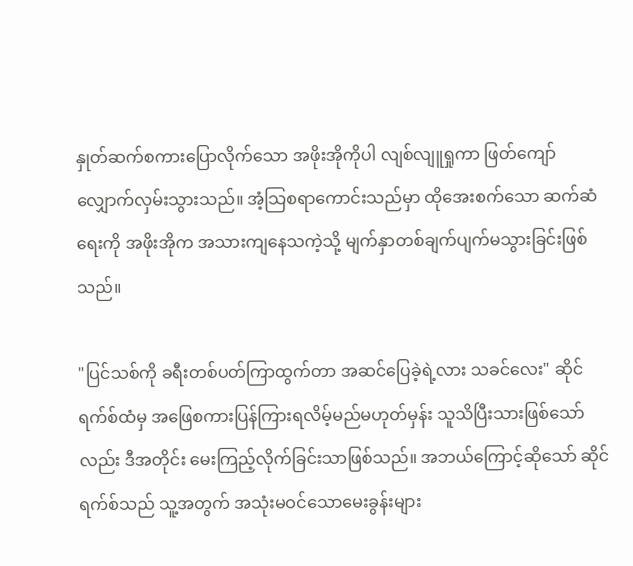နှုတ်ဆက်စကားပြောလိုက်သော အဖိုးအိုကိုပါ လျစ်လျူရှုကာ ဖြတ်ကျော်လျှောက်လှမ်းသွားသည်။ အံ့သြစရာကောင်းသည်မှာ ထိုအေးစက်သော ဆက်ဆံရေးကို အဖိုးအိုက အသားကျနေသကဲ့သို့ မျက်နှာတစ်ချက်ပျက်မသွားခြင်းဖြစ်သည်။

"ပြင်သစ်ကို ခရီးတစ်ပတ်ကြာထွက်တာ အဆင်ပြေခဲ့ရဲ့လား သခင်လေး" ဆိုင်ရက်စ်ထံမှ အဖြေစကားပြန်ကြားရလိမ့်မည်မဟုတ်မှန်း သူသိပြီးသားဖြစ်သော်လည်း ဒီအတိုင်း မေးကြည့်လိုက်ခြင်းသာဖြစ်သည်။ အဘယ်ကြောင့်ဆိုသော် ဆိုင်ရက်စ်သည် သူ့အတွက် အသုံးမဝင်သောမေးခွန်းများ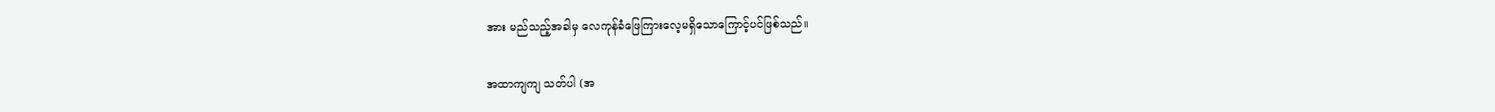အား မည်သည့်အခါမှ လေကုန်ခံဖြေကြားလေ့မရှိသောကြောင့်ပင်ဖြစ်သည်။

အထာကျကျ သတ်ပါ (အ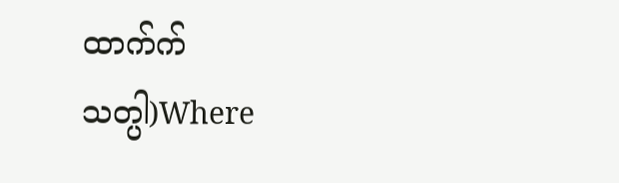ထာက်က် သတ္ပါ)Where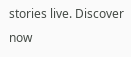stories live. Discover now